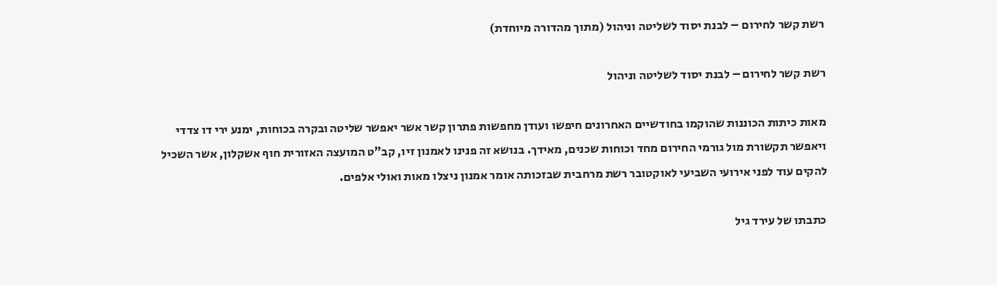רשת קשר לחירום – לבנת יסוד לשליטה וניהול (מתוך מהדורה מיוחדת)

רשת קשר לחירום – לבנת יסוד לשליטה וניהול

מאות כיתות הכוננות שהוקמו בחודשיים האחרונים חיפשו ועודן מחפשות פתרון קשר אשר יאפשר שליטה ובקרה בכוחות, ימנע ירי דו צדדי ויאפשר תקשורת מול גורמי החירום מחד וכוחות שכנים, מאידך. בנושא זה פנינו לאמנון זיו, קב"ט המועצה האזורית חוף אשקלון, אשר השכיל להקים עוד לפני אירועי השביעי לאוקטובר רשת מרחבית שבזכותה אומר אמנון ניצלו מאות ואולי אלפים.

כתבתו של עירד גיל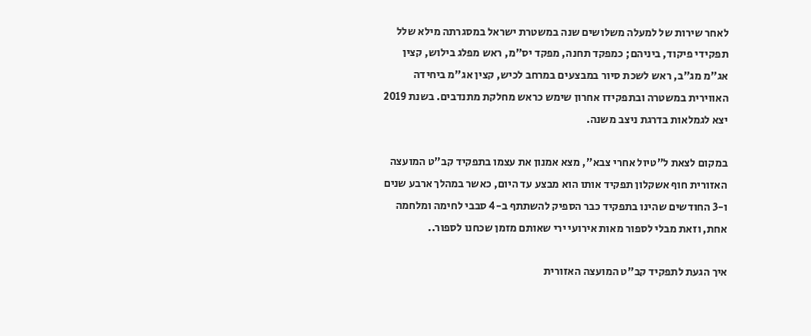לאחר שירות של למעלה משלושים שנה במשטרת ישראל במסגרתה מילא שלל תפקידי פיקוד, ביניהם; כמפקד תחנה, מפקד יס"מ, ראש מפלג בילוש, קצין אג"מ מג"ב, ראש לשכת סיור במבצעים במרחב לכיש, קצין אג"מ ביחידה האווירית במשטרה ובתפקידו אחרון שימש כראש מחלקת מתנדבים. בשנת 2019 יצא לגמלאות בדרגת ניצב משנה.

במקום לצאת ל"טיול אחרי צבא", מצא אמנון את עצמו בתפקיד קב"ט המועצה האזורית חוף אשקלון תפקיד אותו הוא מבצע עד היום, כאשר במהלך ארבע שנים ו-3 החודשים שהינו בתפקיד כבר הספיק להשתתף ב-4 סבבי לחימה ומלחמה אחת, וזאת מבלי לספור מאות אירועי ירי שאותם מזמן שכחנו לספור..

איך הגעת לתפקיד קב"ט המועצה האזורית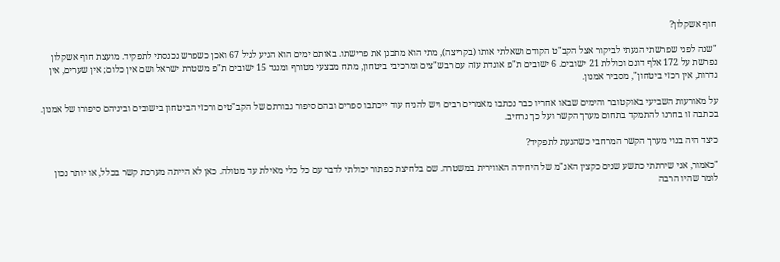חוף אשקלון?

"שנה לפני שפרשתי הגעתי לביקור אצל הקב"ט הקודם ושאלתי אותו (בקריצה), מתי הוא מתכנן את פרישתו. באותם ימים הוא הגיע לגיל 67 ואכן כשפרש נכנסתי לתפקיד. מועצת חוף אשקלון נפרשת על 172 אלף דונם וכוללת 21 ישובים. 6 ישובים ת"פ אוגדת עזה עם רבש"צים ומרכיבי ביטחון, מתח מבצעי מטורף ומנגד 15 ישובים ת"פ משטרת ישראל ושם אין כלום; אין שערים, אין גדרות, אין רכזי ביטחון", מסביר אמנון.

על מאורעות השביעי באוקטובר והימים שבאו אחריו כבר נכתבו מאמרים רבים ויש להניח עוד ייכתבו ספרים ובהם סיפור גבורתם של הקב"טים ורכזי הביטחון בישובים וביניהם סיפורו של אמנון. בכתבה זו בחרנו להתמקד בתחום מערך הקשר ועל כך נרחיב.

כיצד היה בנוי מערך הקשר המרחבי כשהגעת לתפקיד?

"כאמור, אני שירתתי כתשע שנים כקצין האג"מ של היחידה האווירית במשטרה. שם בלחיצת כפתור יכולתי לדבר עם כל כלי מאילת עד מטולה. כאן לא הייתה מערכת קשר בכלל, או יותר נכון לומר שהיו הרבה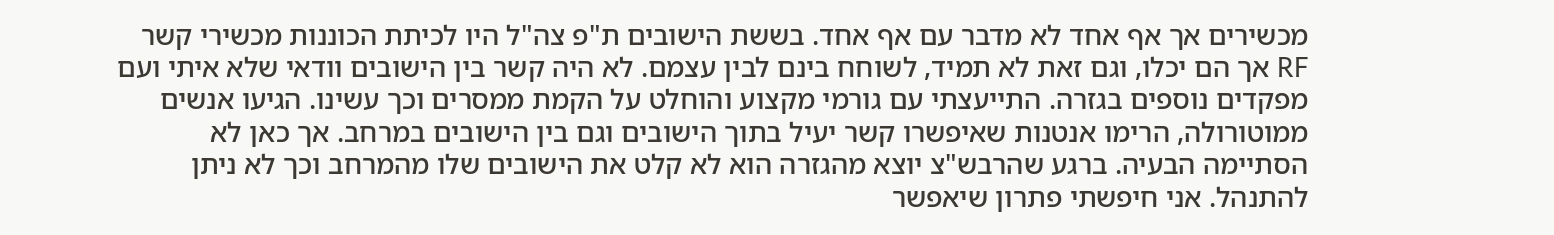מכשירים אך אף אחד לא מדבר עם אף אחד. בששת הישובים ת"פ צה"ל היו לכיתת הכוננות מכשירי קשר RF אך הם יכלו, וגם זאת לא תמיד, לשוחח בינם לבין עצמם. לא היה קשר בין הישובים וודאי שלא איתי ועם מפקדים נוספים בגזרה. התייעצתי עם גורמי מקצוע והוחלט על הקמת ממסרים וכך עשינו. הגיעו אנשים ממוטורולה, הרימו אנטנות שאיפשרו קשר יעיל בתוך הישובים וגם בין הישובים במרחב. אך כאן לא הסתיימה הבעיה. ברגע שהרבש"צ יוצא מהגזרה הוא לא קלט את הישובים שלו מהמרחב וכך לא ניתן להתנהל. אני חיפשתי פתרון שיאפשר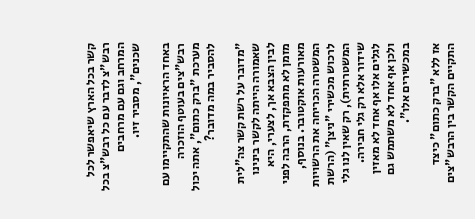קשר בכל הארץ שיאפשר לכל רבש"צ לדבר עם כל רבש"צ בכל המרחב וגם עם מרחבים שכנים", מסביר זיו.

באחד הראיונות שהתקיימו עם רבש"צים בעוטף הוזכרה מערכת "ברק כתום", אתה יכול להסביר במה מדובר?

"מדובר על רשת קשר צה"לית שאמורה הייתה לקשר בינינו לבין הצבא אך, לצערי, היא מזמן לא מתפקדת, הרבה לפני מאורעות אוקטובר. בנוסף, המשטרה הכריחה את הרשויות לרכוש מכשירי "ניצן" (הרשת המשטרתית), רק שאין לנו גלי שידור אלא רק גלי חבירה. לגלים אלו אף אחד לא מאזין ולכן אף אחד לא משתמש גם במכשירים אלו".

אז ללא "ברק כתום" כיצד התקיים הקשר בין הרבש"צים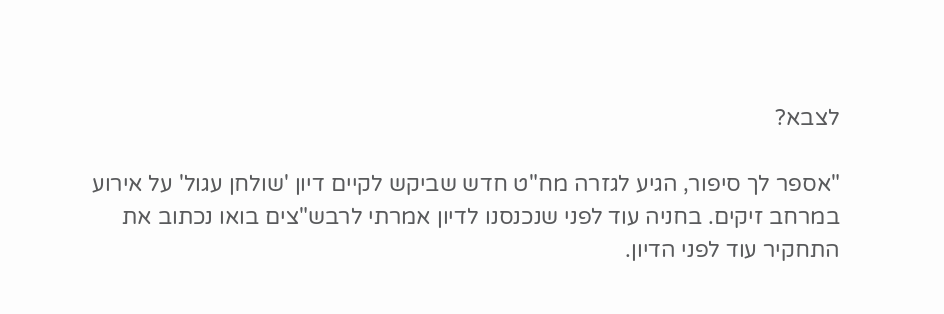לצבא?

"אספר לך סיפור, הגיע לגזרה מח"ט חדש שביקש לקיים דיון 'שולחן עגול' על אירוע במרחב זיקים. בחניה עוד לפני שנכנסנו לדיון אמרתי לרבש"צים בואו נכתוב את התחקיר עוד לפני הדיון.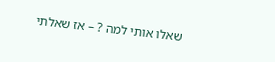שאלו אותי למה ? – אז שאלתי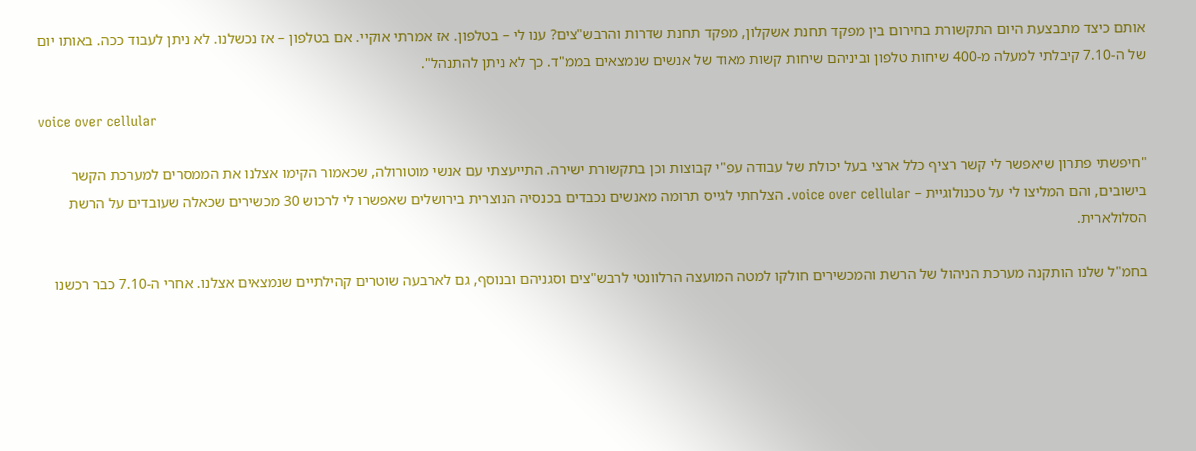אותם כיצד מתבצעת היום התקשורת בחירום בין מפקד תחנת אשקלון, מפקד תחנת שדרות והרבש"צים? ענו לי – בטלפון. אז אמרתי אוקיי. אם בטלפון – אז נכשלנו. לא ניתן לעבוד ככה. באותו יום של ה-7.10 קיבלתי למעלה מ-400 שיחות טלפון וביניהם שיחות קשות מאוד של אנשים שנמצאים בממ"ד. כך לא ניתן להתנהל".

voice over cellular

"חיפשתי פתרון שיאפשר לי קשר רציף כלל ארצי בעל יכולת של עבודה עפ"י קבוצות וכן בתקשורת ישירה. התייעצתי עם אנשי מוטורולה, שכאמור הקימו אצלנו את הממסרים למערכת הקשר בישובים, והם המליצו לי על טכנולוגיית – voice over cellular. הצלחתי לגייס תרומה מאנשים נכבדים בכנסיה הנוצרית בירושלים שאפשרו לי לרכוש 30 מכשירים שכאלה שעובדים על הרשת הסלולארית.

בחמ"ל שלנו הותקנה מערכת הניהול של הרשת והמכשירים חולקו למטה המועצה הרלוונטי לרבש"צים וסגניהם ובנוסף, גם לארבעה שוטרים קהילתיים שנמצאים אצלנו. אחרי ה-7.10 כבר רכשנו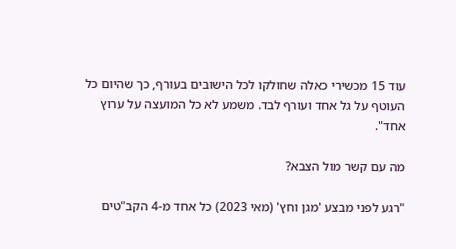עוד 15 מכשירי כאלה שחולקו לכל הישובים בעורף, כך שהיום כל העוטף על גל אחד ועורף לבד. משמע לא כל המועצה על ערוץ אחד".

מה עם קשר מול הצבא?

"רגע לפני מבצע 'מגן וחץ' (מאי 2023) כל אחד מ-4 הקב"טים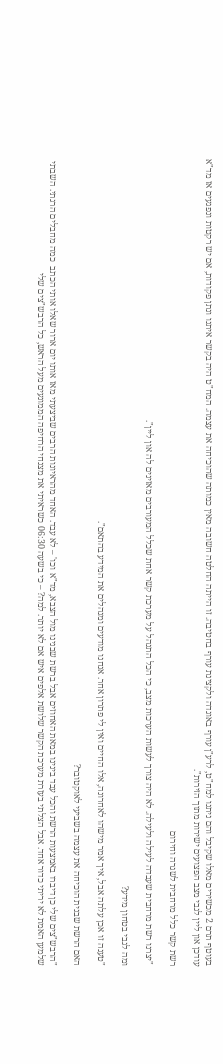בעוטף תרם 2 מכשירים מאלו שקיבל והם ניתנו למח"ט, לרע"ן עורף באוגדה ולקצינת עורף בחטיבה. זו הייתה החלטה חשובה מאין כמותה שהוכיחה את עצמה. המח"ט היה בקשר איתנו ונתן פקודות, אם יש רקטות ונפגעים אז מד"א עודכן און ליין לגבי מצב הפצועים ישירות מתוך הזירות".

רשת קשר כלל מרחבית לשגרה וחירום

"יצרנו רשת מרחבית שעבדה לעילה ולעילה. לא היה צורך לעשות הערכות מצב, כי הכל התנהל על מערכת קשר אחת שכלל המעורבים מאזינים לה און ליין".

ומה לגבי בטחון מידע?

"טענה זו אכן עלתה אבל, איך אמר מישהו לאחרונה, אלו החיים ואין לי פתרון אחר. אנחנו מודעים ומנהלים את המידע בהתאם".

האם הרשת שבנית הוכיחה את עצמה בשביעי לאוקטובר?

"הרבש"צים שלי כן דיברו באמצעות הרשת והכל עבד בינינו במאת האחוזים אבל ברשת שבנינו מול הצבא, מד"א וכו' – לא עבד. האחד מהראיונות הרבים שביצעתי מאז אותו יום ארור שאלו אותי הכתב  כמה מחבלים הרגתי. השבתי שלמען האמת לא יריתי כדור אחד. אבל הצלתי בעזרת מערכת הקשר שלושת אלפים איש אם לא יותר. למה? – כי בשעה 06:30 כשראיתי את מצנחי הרחיפה הממונעים מעל הראש, כל הרבש"צים שלי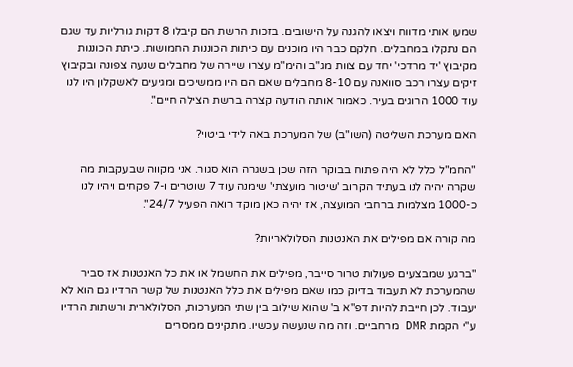שמעו אותי מדווח ויצאו להגנה על הישובים. בזכות הרשת הם קיבלו 8 דקות גורליות עד שגם הם נתקלו במחבלים. חלקם כבר היו מוכנים עם כיתות הכוננות החמושות. כיתת הכוננות מקיבוץ 'יד מרדכי' יחד עם צוות מג"ב והימ"מ עצרו שיירה של מחבלים שנעה צפונה ובקיבוץ זיקים עצרו רכב סוואנה עם 8-10 מחבלים שאם הם היו ממשיכים ומגיעים לאשקלון היו לנו עוד 1000 הרוגים בעיר. כאמור אותה הודעה קצרה ברשת הצילה חיים".

האם מערכת השליטה (השו"ב) של המערכת באה לידי ביטוי?

"החמ"ל כלל לא היה פתוח בבוקר הזה שכן בשגרה הוא סגור. אני מקווה שבעקבות מה שקרה יהיה לנו בעתיד הקרוב 'שיטור מועצתי' שימנה עוד 7 שוטרים ו-7 פקחים ויהיו לנו כ-1000 מצלמות ברחבי המועצה, אז יהיה כאן מוקד רואה הפעיל 24/7".

מה קורה אם מפילים את האנטנות הסלולאריות?

"ברגע שמבצעים פעולות טרור סייבר, מפילים את החשמל או את כל האנטנות אז סביר שהמערכת לא תעבוד בדיוק כמו שאם מפילים את כלל האנטנות של קשר הרדיו גם הוא לא יעבוד. לכן חייבת להיות דפ"א ב' שהוא שילוב בין שתי המערכות, הסלולארית ורשתות הרדיו ע"י הקמת DMR מרחביים. וזה מה שנעשה עכשיו. מתקינים ממסרים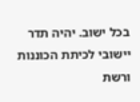בכל ישוב. יהיה תדר יישובי לכיתת הכוננות ורשת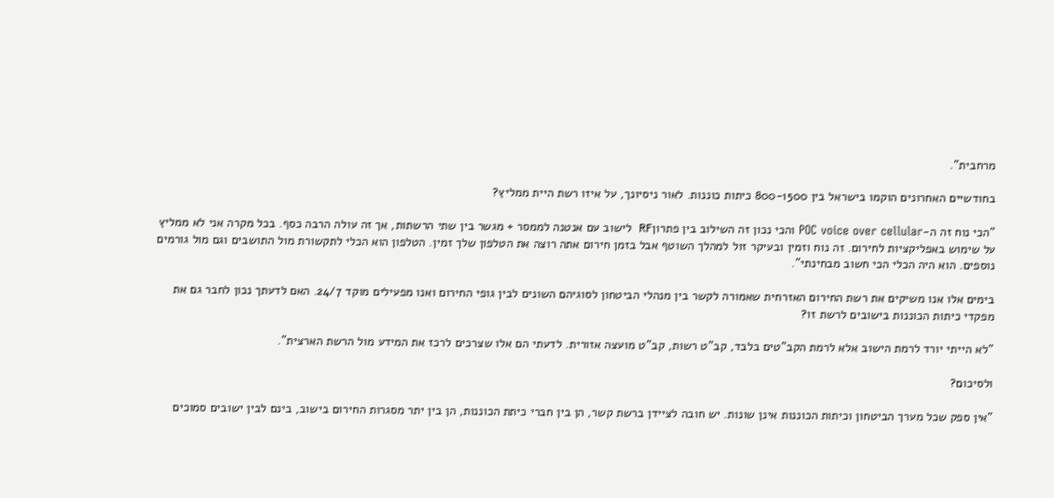מרחבית".

בחודשיים האחרונים הוקמו בישראל בין 800-1500 כיתות כוננות. לאור ניסיונך, על איזו רשת היית ממליץ?

"הכי נוח זה ה-POC voice over cellular והכי נכון זה השילוב בין פתרוןRF  לישוב עם אנטנה לממסר + מגשר בין שתי הרשתות, אך זה עולה הרבה כסף. בכל מקרה אני לא ממליץ על שימוש באפליקציות לחירום. זה נוח וזמין ובעיקר זול למהלך השוטף אבל בזמן חירום אתה רוצה את הטלפון שלך זמין. הטלפון הוא הכלי לתקשורת מול התושבים וגם מול גורמים נוספים. הוא היה הכלי הכי חשוב מבחינתי".

בימים אלו אנו משיקים את רשת החירום האזרחית שאמורה לקשר בין מנהלי הביטחון לסוגיהם השונים לבין גופי החירום ואנו מפעילים מוקד 24/7. האם לדעתך נכון לחבר גם את מפקדי כיתות הכוננות בישובים לרשת זו?

"לא הייתי יורד לרמת הישוב אלא לרמת הקב"טים בלבד, קב"ט רשות, קב"ט מועצה אזורית. לדעתי הם אלו שצרכים לרכז את המידע מול הרשת הארצית".

ולסיכום?

"אין ספק שכל מערך הביטחון וכיתות הכוננות אינן שונות. יש חובה לציידן ברשת קשר, הן בין חברי כיתת הכוננות, הן בין יתר מסגרות החירום בישוב, בינם לבין ישובים סמוכים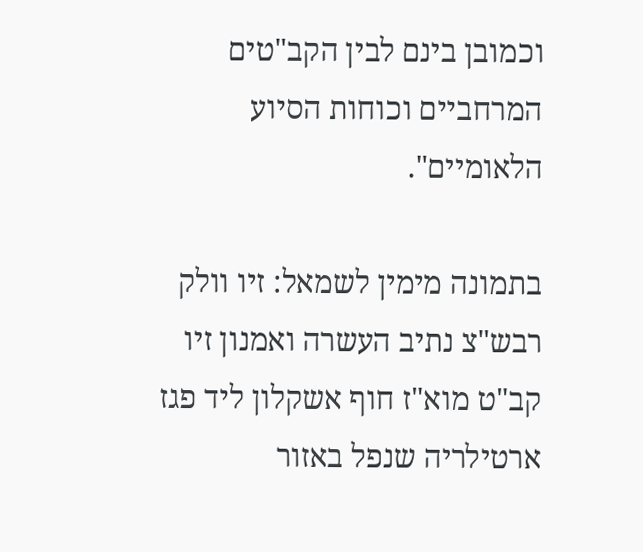וכמובן בינם לבין הקב"טים המרחביים וכוחות הסיוע הלאומיים".

בתמונה מימין לשמאל: זיו וולק רבש"צ נתיב העשרה ואמנון זיו קב"ט מוא"ז חוף אשקלון ליד פגז ארטילריה שנפל באזור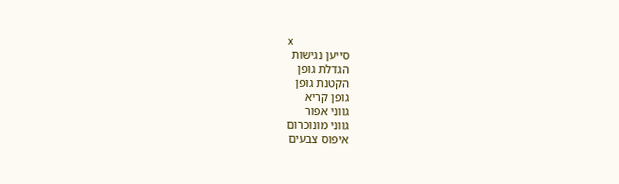x
סייען נגישות
הגדלת גופן
הקטנת גופן
גופן קריא
גווני אפור
גווני מונוכרום
איפוס צבעים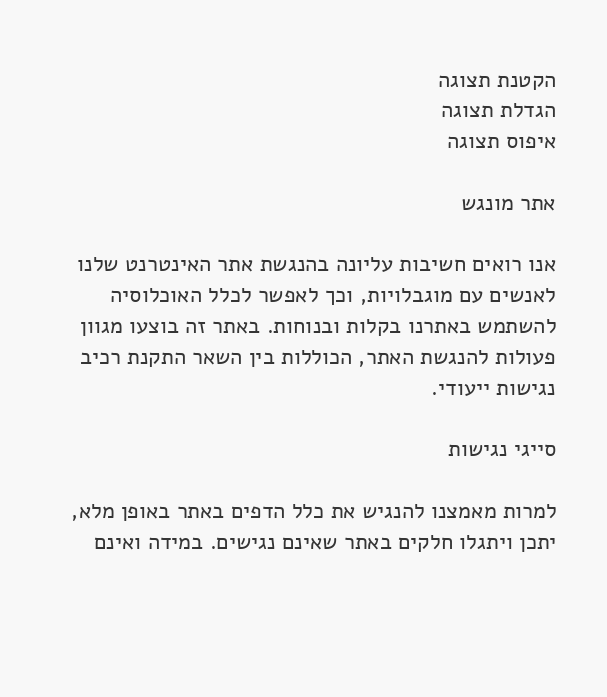הקטנת תצוגה
הגדלת תצוגה
איפוס תצוגה

אתר מונגש

אנו רואים חשיבות עליונה בהנגשת אתר האינטרנט שלנו לאנשים עם מוגבלויות, וכך לאפשר לכלל האוכלוסיה להשתמש באתרנו בקלות ובנוחות. באתר זה בוצעו מגוון פעולות להנגשת האתר, הכוללות בין השאר התקנת רכיב נגישות ייעודי.

סייגי נגישות

למרות מאמצנו להנגיש את כלל הדפים באתר באופן מלא, יתכן ויתגלו חלקים באתר שאינם נגישים. במידה ואינם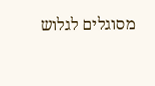מסוגלים לגלוש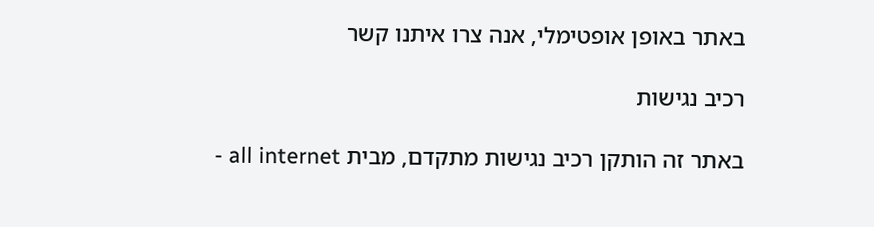באתר באופן אופטימלי, אנה צרו איתנו קשר

רכיב נגישות

באתר זה הותקן רכיב נגישות מתקדם, מבית all internet -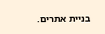בניית אתרים.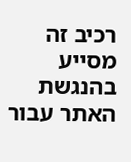רכיב זה מסייע בהנגשת האתר עבור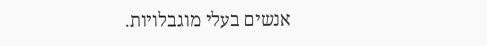אנשים בעלי מוגבלויות.